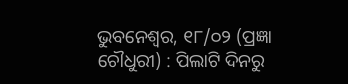ଭୁବନେଶ୍ୱର, ୧୮/୦୨ (ପ୍ରଜ୍ଞା ଚୌଧୁରୀ) : ପିଲାଟି ଦିନରୁ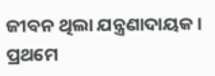ଜୀବନ ଥିଲା ଯନ୍ତ୍ରଣାଦାୟକ। ପ୍ରଥମେ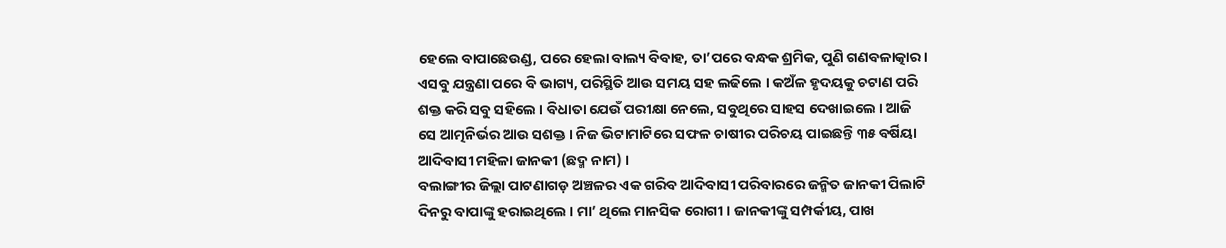ହେଲେ ବାପାଛେଉଣ୍ଡ, ପରେ ହେଲା ବାଲ୍ୟ ବିବାହ, ତା’ପରେ ବନ୍ଧକ ଶ୍ରମିକ, ପୁଣି ଗଣବଳାତ୍କାର । ଏସବୁ ଯନ୍ତ୍ରଣା ପରେ ବି ଭାଗ୍ୟ, ପରିସ୍ଥିତି ଆଉ ସମୟ ସହ ଲଢିଲେ । କଅଁଳ ହୃଦୟକୁ ଚଟାଣ ପରି ଶକ୍ତ କରି ସବୁ ସହିଲେ । ବିଧାତା ଯେଉଁ ପରୀକ୍ଷା ନେଲେ, ସବୁଥିରେ ସାହସ ଦେଖାଇଲେ । ଆଜି ସେ ଆତ୍ମନିର୍ଭର ଆଉ ସଶକ୍ତ । ନିଜ ଭିଟାମାଟିରେ ସଫଳ ଚାଷୀର ପରିଚୟ ପାଇଛନ୍ତି ୩୫ ବର୍ଷିୟା ଆଦିବାସୀ ମହିଳା ଜାନକୀ (ଛଦ୍ମ ନାମ) ।
ବଲାଙ୍ଗୀର ଜିଲ୍ଲା ପାଟଣାଗଡ଼ ଅଞ୍ଚଳର ଏକ ଗରିବ ଆଦିବାସୀ ପରିବାରରେ ଜନ୍ମିତ ଜାନକୀ ପିଲାଟି ଦିନରୁ ବାପାଙ୍କୁ ହରାଇଥିଲେ । ମା’ ଥିଲେ ମାନସିକ ରୋଗୀ । ଜାନକୀଙ୍କୁ ସମ୍ପର୍କୀୟ, ପାଖ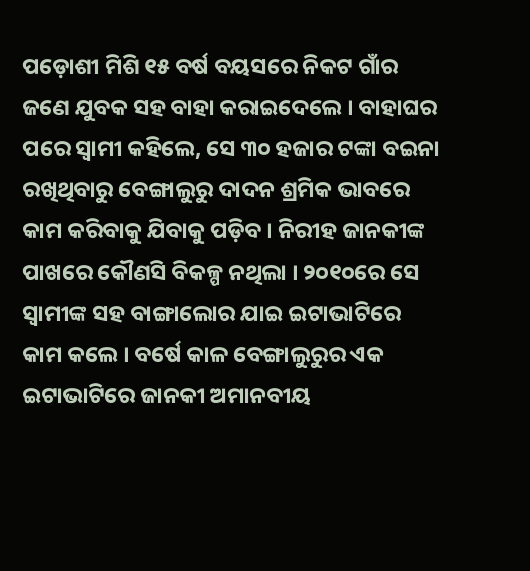ପଡ଼ୋଶୀ ମିଶି ୧୫ ବର୍ଷ ବୟସରେ ନିକଟ ଗାଁର ଜଣେ ଯୁବକ ସହ ବାହା କରାଇଦେଲେ । ବାହାଘର ପରେ ସ୍ୱାମୀ କହିଲେ, ସେ ୩୦ ହଜାର ଟଙ୍କା ବଇନା ରଖିଥିବାରୁ ବେଙ୍ଗାଲୁରୁ ଦାଦନ ଶ୍ରମିକ ଭାବରେ କାମ କରିବାକୁ ଯିବାକୁ ପଡ଼ିବ । ନିରୀହ ଜାନକୀଙ୍କ ପାଖରେ କୌଣସି ବିକଳ୍ପ ନଥିଲା । ୨୦୧୦ରେ ସେ ସ୍ୱାମୀଙ୍କ ସହ ବାଙ୍ଗାଲୋର ଯାଇ ଇଟାଭାଟିରେ କାମ କଲେ । ବର୍ଷେ କାଳ ବେଙ୍ଗାଲୁରୁର ଏକ ଇଟାଭାଟିରେ ଜାନକୀ ଅମାନବୀୟ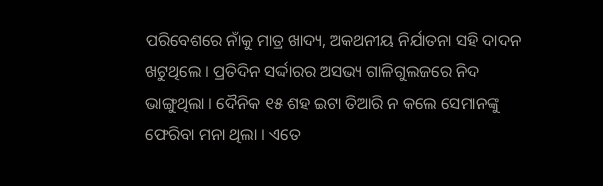ପରିବେଶରେ ନାଁକୁ ମାତ୍ର ଖାଦ୍ୟ, ଅକଥନୀୟ ନିର୍ଯାତନା ସହି ଦାଦନ ଖଟୁଥିଲେ । ପ୍ରତିଦିନ ସର୍ଦ୍ଦାରର ଅସଭ୍ୟ ଗାଳିଗୁଲଜରେ ନିଦ ଭାଙ୍ଗୁଥିଲା । ଦୈନିକ ୧୫ ଶହ ଇଟା ତିଆରି ନ କଲେ ସେମାନଙ୍କୁ ଫେରିବା ମନା ଥିଲା । ଏତେ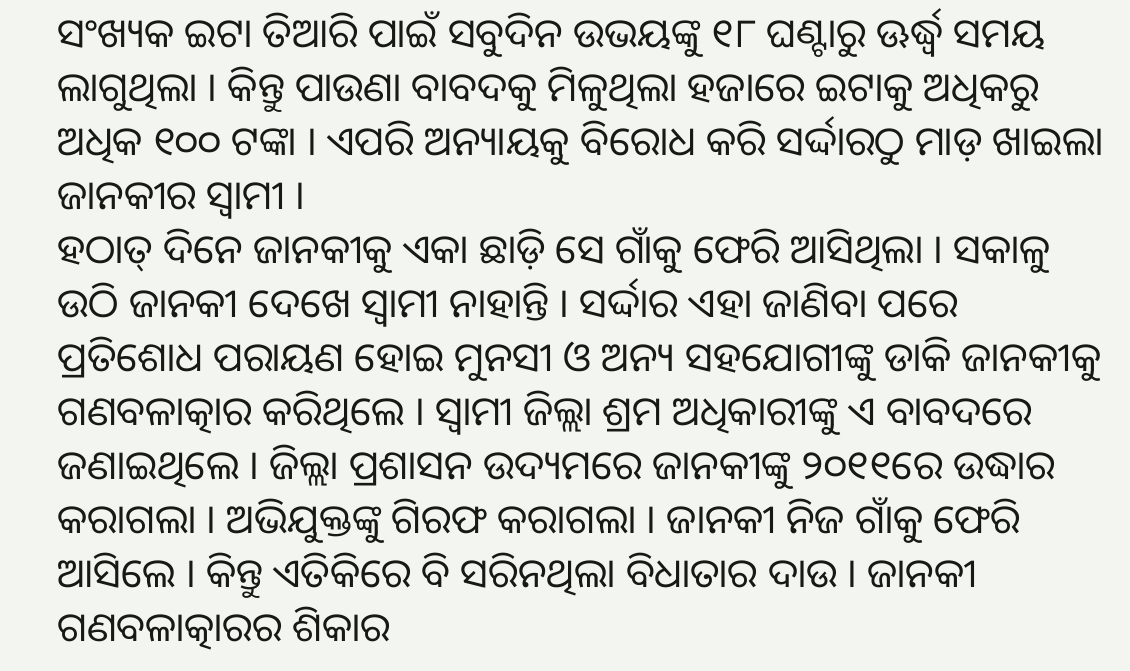ସଂଖ୍ୟକ ଇଟା ତିଆରି ପାଇଁ ସବୁଦିନ ଉଭୟଙ୍କୁ ୧୮ ଘଣ୍ଟାରୁ ଊର୍ଦ୍ଧ୍ୱ ସମୟ ଲାଗୁଥିଲା । କିନ୍ତୁ ପାଉଣା ବାବଦକୁ ମିଳୁଥିଲା ହଜାରେ ଇଟାକୁ ଅଧିକରୁ ଅଧିକ ୧୦୦ ଟଙ୍କା । ଏପରି ଅନ୍ୟାୟକୁ ବିରୋଧ କରି ସର୍ଦ୍ଦାରଠୁ ମାଡ଼ ଖାଇଲା ଜାନକୀର ସ୍ୱାମୀ ।
ହଠାତ୍ ଦିନେ ଜାନକୀକୁ ଏକା ଛାଡ଼ି ସେ ଗାଁକୁ ଫେରି ଆସିଥିଲା । ସକାଳୁ ଉଠି ଜାନକୀ ଦେଖେ ସ୍ୱାମୀ ନାହାନ୍ତି । ସର୍ଦ୍ଦାର ଏହା ଜାଣିବା ପରେ ପ୍ରତିଶୋଧ ପରାୟଣ ହୋଇ ମୁନସୀ ଓ ଅନ୍ୟ ସହଯୋଗୀଙ୍କୁ ଡାକି ଜାନକୀକୁ ଗଣବଳାତ୍କାର କରିଥିଲେ । ସ୍ୱାମୀ ଜିଲ୍ଲା ଶ୍ରମ ଅଧିକାରୀଙ୍କୁ ଏ ବାବଦରେ ଜଣାଇଥିଲେ । ଜିଲ୍ଲା ପ୍ରଶାସନ ଉଦ୍ୟମରେ ଜାନକୀଙ୍କୁ ୨୦୧୧ରେ ଉଦ୍ଧାର କରାଗଲା । ଅଭିଯୁକ୍ତଙ୍କୁ ଗିରଫ କରାଗଲା । ଜାନକୀ ନିଜ ଗାଁକୁ ଫେରି ଆସିଲେ । କିନ୍ତୁ ଏତିକିରେ ବି ସରିନଥିଲା ବିଧାତାର ଦାଉ । ଜାନକୀ ଗଣବଳାତ୍କାରର ଶିକାର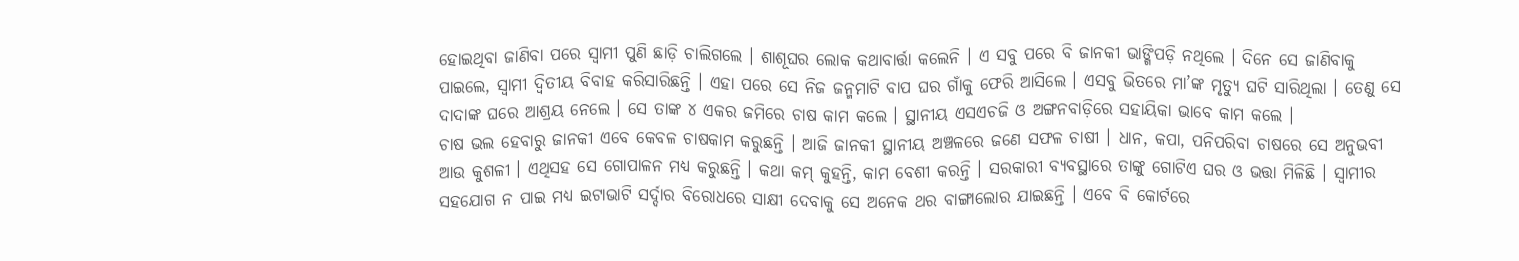ହୋଇଥିବା ଜାଣିବା ପରେ ସ୍ୱାମୀ ପୁଣି ଛାଡ଼ି ଚାଲିଗଲେ । ଶାଶୂଘର ଲୋକ କଥାବାର୍ତ୍ତା କଲେନି । ଏ ସବୁ ପରେ ବି ଜାନକୀ ଭାଙ୍ଗିପଡ଼ି ନଥିଲେ । ଦିନେ ସେ ଜାଣିବାକୁ ପାଇଲେ, ସ୍ୱାମୀ ଦ୍ୱିତୀୟ ବିବାହ କରିସାରିଛନ୍ତି । ଏହା ପରେ ସେ ନିଜ ଜନ୍ମମାଟି ବାପ ଘର ଗାଁକୁ ଫେରି ଆସିଲେ । ଏସବୁ ଭିତରେ ମା’ଙ୍କ ମୃତ୍ୟୁ ଘଟି ସାରିଥିଲା । ତେଣୁ ସେ ଦାଦାଙ୍କ ଘରେ ଆଶ୍ରୟ ନେଲେ । ସେ ତାଙ୍କ ୪ ଏକର ଜମିରେ ଚାଷ କାମ କଲେ । ସ୍ଥାନୀୟ ଏସଏଚଜି ଓ ଅଙ୍ଗନବାଡ଼ିରେ ସହାୟିକା ଭାବେ କାମ କଲେ ।
ଚାଷ ଭଲ ହେବାରୁ ଜାନକୀ ଏବେ କେବଳ ଚାଷକାମ କରୁଛନ୍ତି । ଆଜି ଜାନକୀ ସ୍ଥାନୀୟ ଅଞ୍ଚଳରେ ଜଣେ ସଫଳ ଚାଷୀ । ଧାନ, କପା, ପନିପରିବା ଚାଷରେ ସେ ଅନୁଭବୀ ଆଉ କୁଶଳୀ । ଏଥିସହ ସେ ଗୋପାଳନ ମଧ୍ୟ କରୁଛନ୍ତି । କଥା କମ୍ କୁହନ୍ତି, କାମ ବେଶୀ କରନ୍ତି । ସରକାରୀ ବ୍ୟବସ୍ଥାରେ ତାଙ୍କୁ ଗୋଟିଏ ଘର ଓ ଭତ୍ତା ମିଳିଛି । ସ୍ୱାମୀର ସହଯୋଗ ନ ପାଇ ମଧ୍ୟ ଇଟାଭାଟି ସର୍ଦ୍ଦାର ବିରୋଧରେ ସାକ୍ଷୀ ଦେବାକୁ ସେ ଅନେକ ଥର ବାଙ୍ଗାଲୋର ଯାଇଛନ୍ତି । ଏବେ ବି କୋର୍ଟରେ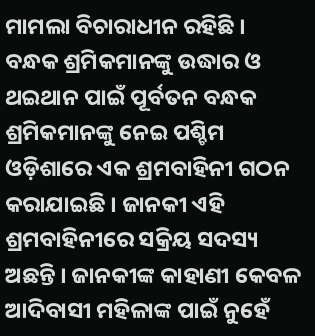ମାମଲା ବିଚାରାଧୀନ ରହିଛି । ବନ୍ଧକ ଶ୍ରମିକମାନଙ୍କୁ ଉଦ୍ଧାର ଓ ଥଇଥାନ ପାଇଁ ପୂର୍ବତନ ବନ୍ଧକ ଶ୍ରମିକମାନଙ୍କୁ ନେଇ ପଶ୍ଚିମ ଓଡ଼ିଶାରେ ଏକ ଶ୍ରମବାହିନୀ ଗଠନ କରାଯାଇଛି । ଜାନକୀ ଏହି ଶ୍ରମବାହିନୀରେ ସକ୍ରିୟ ସଦସ୍ୟ ଅଛନ୍ତି । ଜାନକୀଙ୍କ କାହାଣୀ କେବଳ ଆଦିବାସୀ ମହିଳାଙ୍କ ପାଇଁ ନୁହେଁ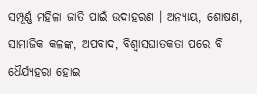ସମ୍ପୂର୍ଣ୍ଣ ମହିଳା ଜାତି ପାଇଁ ଉଦାହରଣ । ଅନ୍ୟାୟ, ଶୋଷଣ, ସାମାଜିକ କଳଙ୍କ, ଅପବାଦ, ବିଶ୍ୱାସଘାତକତା ପରେ ବି ଧୈର୍ଯ୍ୟହରା ହୋଇ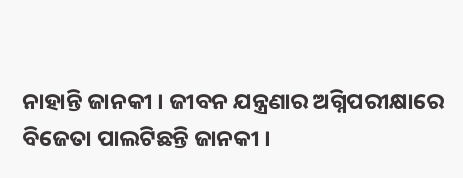ନାହାନ୍ତି ଜାନକୀ । ଜୀବନ ଯନ୍ତ୍ରଣାର ଅଗ୍ନିପରୀକ୍ଷାରେ ବିଜେତା ପାଲଟିଛନ୍ତି ଜାନକୀ ।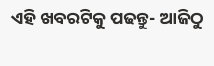ଏହି ଖବରଟିକୁ ପଢନ୍ତୁ- ଆଜିଠୁ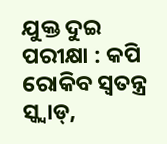ଯୁକ୍ତ ଦୁଇ ପରୀକ୍ଷା : କପି ରୋକିବ ସ୍ଵତନ୍ତ୍ର ସ୍କ୍ୱାଡ୍,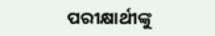ପରୀକ୍ଷାର୍ଥୀଙ୍କୁ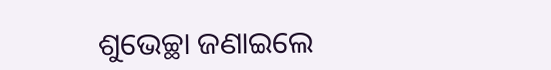ଶୁଭେଚ୍ଛା ଜଣାଇଲେ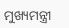ମୁଖ୍ୟମନ୍ତ୍ରୀ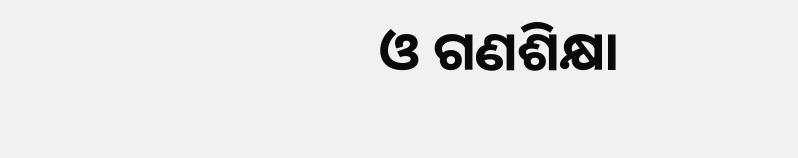ଓ ଗଣଶିକ୍ଷା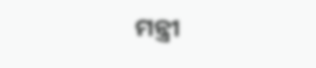ମନ୍ତ୍ରୀ